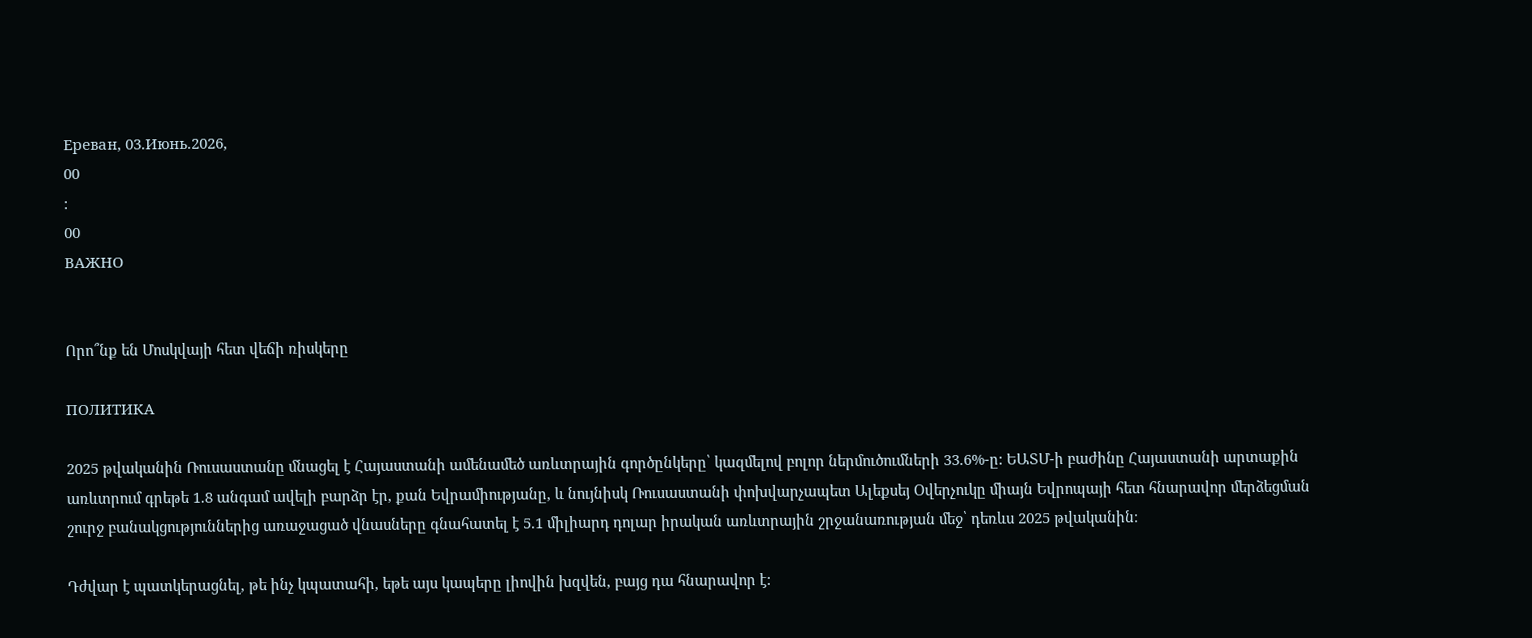Ереван, 03.Июнь.2026,
00
:
00
ВАЖНО


Որո՞նք են Մոսկվայի հետ վեճի ռիսկերը

ПОЛИТИКА

2025 թվականին Ռուսաստանը մնացել է Հայաստանի ամենամեծ առևտրային գործընկերը՝ կազմելով բոլոր ներմուծումների 33.6%-ը: ԵԱՏՄ-ի բաժինը Հայաստանի արտաքին առևտրում գրեթե 1.8 անգամ ավելի բարձր էր, քան Եվրամիությանը, և նույնիսկ Ռուսաստանի փոխվարչապետ Ալեքսեյ Օվերչուկը միայն Եվրոպայի հետ հնարավոր մերձեցման շուրջ բանակցություններից առաջացած վնասները գնահատել է 5.1 միլիարդ դոլար իրական առևտրային շրջանառության մեջ՝ դեռևս 2025 թվականին։

Դժվար է պատկերացնել, թե ինչ կպատահի, եթե այս կապերը լիովին խզվեն, բայց դա հնարավոր է: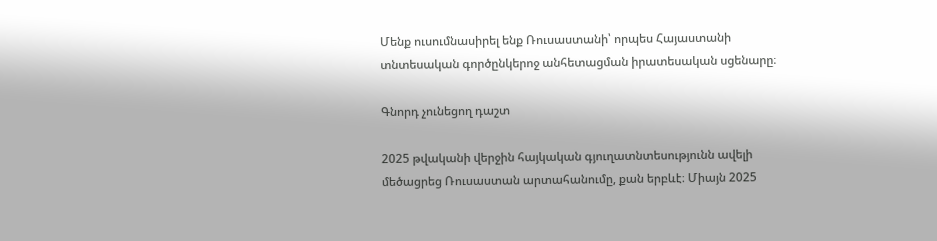Մենք ուսումնասիրել ենք Ռուսաստանի՝ որպես Հայաստանի տնտեսական գործընկերոջ անհետացման իրատեսական սցենարը։

Գնորդ չունեցող դաշտ

2025 թվականի վերջին հայկական գյուղատնտեսությունն ավելի մեծացրեց Ռուսաստան արտահանումը, քան երբևէ։ Միայն 2025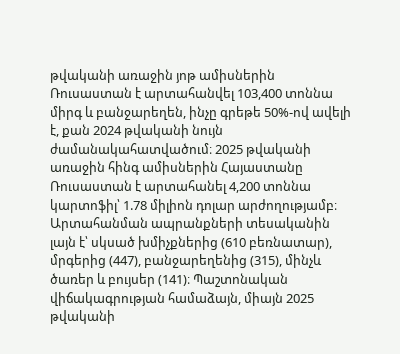թվականի առաջին յոթ ամիսներին Ռուսաստան է արտահանվել 103,400 տոննա միրգ և բանջարեղեն, ինչը գրեթե 50%-ով ավելի է, քան 2024 թվականի նույն ժամանակահատվածում։ 2025 թվականի առաջին հինգ ամիսներին Հայաստանը Ռուսաստան է արտահանել 4,200 տոննա կարտոֆիլ՝ 1.78 միլիոն դոլար արժողությամբ։ Արտահանման ապրանքների տեսականին լայն է՝ սկսած խմիչքներից (610 բեռնատար), մրգերից (447), բանջարեղենից (315), մինչև ծառեր և բույսեր (141)։ Պաշտոնական վիճակագրության համաձայն, միայն 2025 թվականի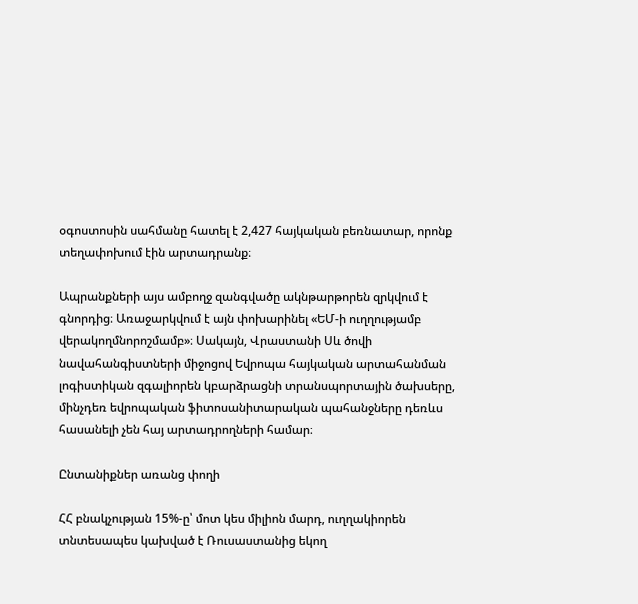օգոստոսին սահմանը հատել է 2,427 հայկական բեռնատար, որոնք տեղափոխում էին արտադրանք։

Ապրանքների այս ամբողջ զանգվածը ակնթարթորեն զրկվում է գնորդից։ Առաջարկվում է այն փոխարինել «ԵՄ-ի ուղղությամբ վերակողմնորոշմամբ»։ Սակայն, Վրաստանի Սև ծովի նավահանգիստների միջոցով Եվրոպա հայկական արտահանման լոգիստիկան զգալիորեն կբարձրացնի տրանսպորտային ծախսերը, մինչդեռ եվրոպական ֆիտոսանիտարական պահանջները դեռևս հասանելի չեն հայ արտադրողների համար։

Ընտանիքներ առանց փողի

ՀՀ բնակչության 15%-ը՝ մոտ կես միլիոն մարդ, ուղղակիորեն տնտեսապես կախված է Ռուսաստանից եկող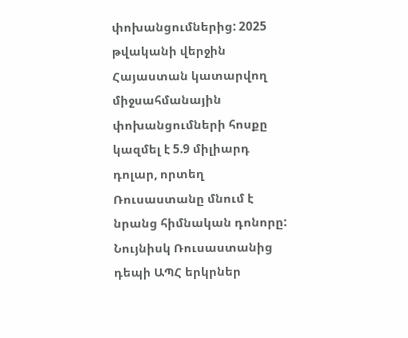փոխանցումներից: 2025 թվականի վերջին Հայաստան կատարվող միջսահմանային փոխանցումների հոսքը կազմել է 5.9 միլիարդ դոլար, որտեղ Ռուսաստանը մնում է նրանց հիմնական դոնորը: Նույնիսկ Ռուսաստանից դեպի ԱՊՀ երկրներ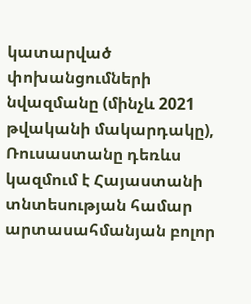կատարված փոխանցումների նվազմանը (մինչև 2021 թվականի մակարդակը), Ռուսաստանը դեռևս կազմում է Հայաստանի տնտեսության համար արտասահմանյան բոլոր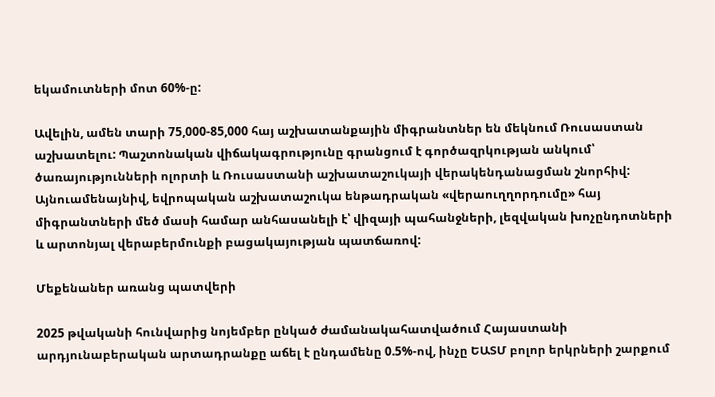եկամուտների մոտ 60%-ը:

Ավելին, ամեն տարի 75,000-85,000 հայ աշխատանքային միգրանտներ են մեկնում Ռուսաստան աշխատելու: Պաշտոնական վիճակագրությունը գրանցում է գործազրկության անկում՝ ծառայությունների ոլորտի և Ռուսաստանի աշխատաշուկայի վերակենդանացման շնորհիվ: Այնուամենայնիվ, եվրոպական աշխատաշուկա ենթադրական «վերաուղղորդումը» հայ միգրանտների մեծ մասի համար անհասանելի է՝ վիզայի պահանջների, լեզվական խոչընդոտների և արտոնյալ վերաբերմունքի բացակայության պատճառով:

Մեքենաներ առանց պատվերի

2025 թվականի հունվարից նոյեմբեր ընկած ժամանակահատվածում Հայաստանի արդյունաբերական արտադրանքը աճել է ընդամենը 0.5%-ով, ինչը ԵԱՏՄ բոլոր երկրների շարքում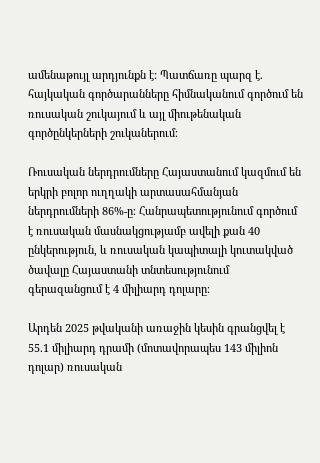ամենաթույլ արդյունքն է: Պատճառը պարզ է. հայկական գործարանները հիմնականում գործում են ռուսական շուկայում և այլ միութենական գործընկերների շուկաներում։

Ռուսական ներդրումները Հայաստանում կազմում են երկրի բոլոր ուղղակի արտասահմանյան ներդրումների 86%-ը։ Հանրապետությունում գործում է ռուսական մասնակցությամբ ավելի քան 40 ընկերություն, և ռուսական կապիտալի կուտակված ծավալը Հայաստանի տնտեսությունում գերազանցում է 4 միլիարդ դոլարը։

Արդեն 2025 թվականի առաջին կեսին գրանցվել է 55.1 միլիարդ դրամի (մոտավորապես 143 միլիոն դոլար) ռուսական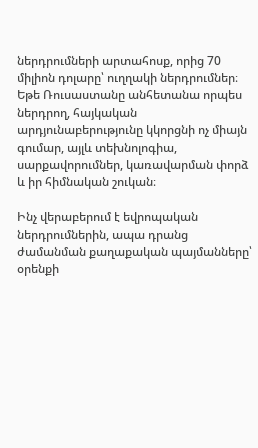ներդրումների արտահոսք, որից 70 միլիոն դոլարը՝ ուղղակի ներդրումներ։ Եթե Ռուսաստանը անհետանա որպես ներդրող, հայկական արդյունաբերությունը կկորցնի ոչ միայն գումար, այլև տեխնոլոգիա, սարքավորումներ, կառավարման փորձ և իր հիմնական շուկան։

Ինչ վերաբերում է եվրոպական ներդրումներին, ապա դրանց ժամանման քաղաքական պայմանները՝ օրենքի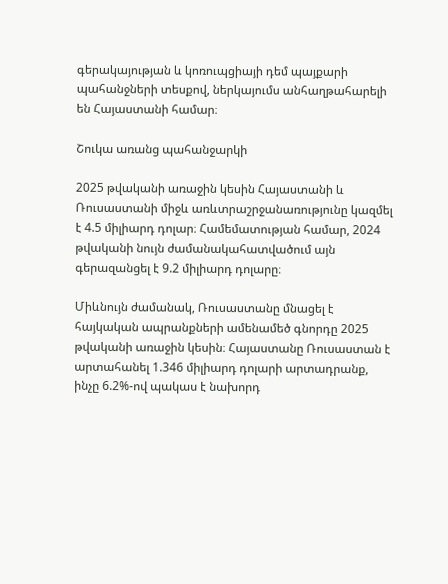գերակայության և կոռուպցիայի դեմ պայքարի պահանջների տեսքով, ներկայումս անհաղթահարելի են Հայաստանի համար։

Շուկա առանց պահանջարկի

2025 թվականի առաջին կեսին Հայաստանի և Ռուսաստանի միջև առևտրաշրջանառությունը կազմել է 4.5 միլիարդ դոլար։ Համեմատության համար, 2024 թվականի նույն ժամանակահատվածում այն գերազանցել է 9.2 միլիարդ դոլարը։

Միևնույն ժամանակ, Ռուսաստանը մնացել է հայկական ապրանքների ամենամեծ գնորդը 2025 թվականի առաջին կեսին։ Հայաստանը Ռուսաստան է արտահանել 1.346 միլիարդ դոլարի արտադրանք, ինչը 6.2%-ով պակաս է նախորդ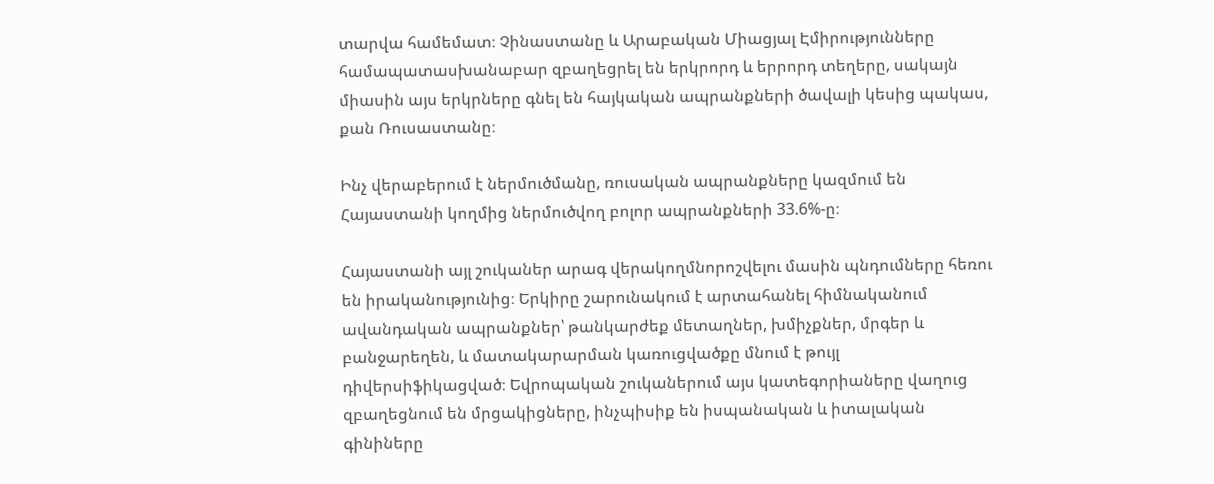տարվա համեմատ։ Չինաստանը և Արաբական Միացյալ Էմիրությունները համապատասխանաբար զբաղեցրել են երկրորդ և երրորդ տեղերը, սակայն միասին այս երկրները գնել են հայկական ապրանքների ծավալի կեսից պակաս, քան Ռուսաստանը։

Ինչ վերաբերում է ներմուծմանը, ռուսական ապրանքները կազմում են Հայաստանի կողմից ներմուծվող բոլոր ապրանքների 33.6%-ը։

Հայաստանի այլ շուկաներ արագ վերակողմնորոշվելու մասին պնդումները հեռու են իրականությունից։ Երկիրը շարունակում է արտահանել հիմնականում ավանդական ապրանքներ՝ թանկարժեք մետաղներ, խմիչքներ, մրգեր և բանջարեղեն, և մատակարարման կառուցվածքը մնում է թույլ դիվերսիֆիկացված։ Եվրոպական շուկաներում այս կատեգորիաները վաղուց զբաղեցնում են մրցակիցները, ինչպիսիք են իսպանական և իտալական գինիները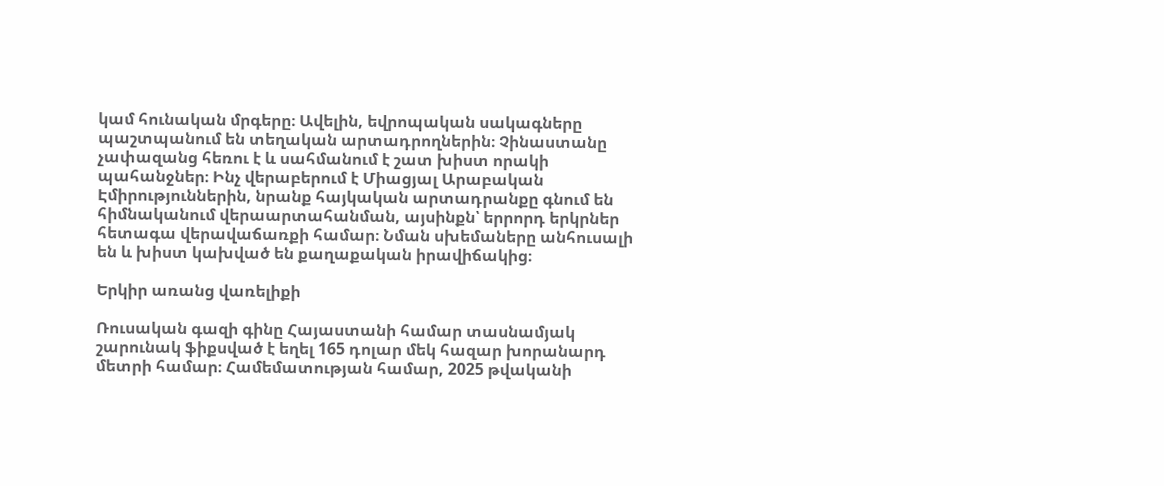կամ հունական մրգերը։ Ավելին, եվրոպական սակագները պաշտպանում են տեղական արտադրողներին։ Չինաստանը չափազանց հեռու է և սահմանում է շատ խիստ որակի պահանջներ։ Ինչ վերաբերում է Միացյալ Արաբական Էմիրություններին, նրանք հայկական արտադրանքը գնում են հիմնականում վերաարտահանման, այսինքն՝ երրորդ երկրներ հետագա վերավաճառքի համար։ Նման սխեմաները անհուսալի են և խիստ կախված են քաղաքական իրավիճակից։

Երկիր առանց վառելիքի

Ռուսական գազի գինը Հայաստանի համար տասնամյակ շարունակ ֆիքսված է եղել 165 դոլար մեկ հազար խորանարդ մետրի համար։ Համեմատության համար, 2025 թվականի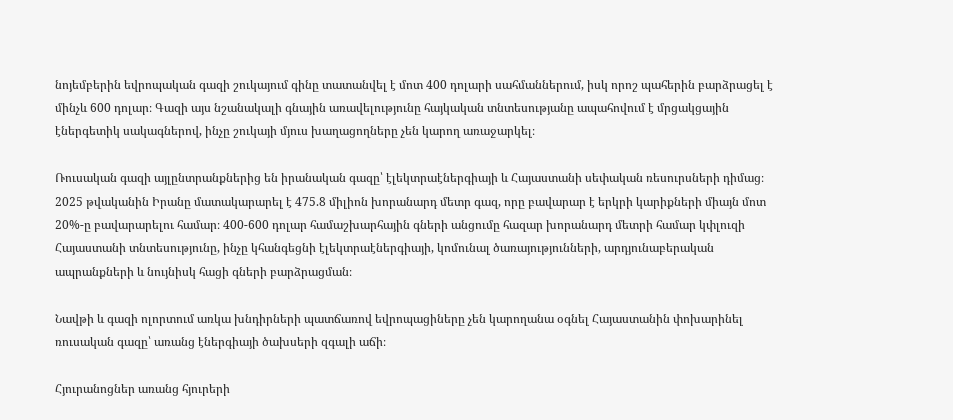նոյեմբերին եվրոպական գազի շուկայում գինը տատանվել է մոտ 400 դոլարի սահմաններում, իսկ որոշ պահերին բարձրացել է մինչև 600 դոլար։ Գազի այս նշանակալի գնային առավելությունը հայկական տնտեսությանը ապահովում է մրցակցային էներգետիկ սակագներով, ինչը շուկայի մյուս խաղացողները չեն կարող առաջարկել։

Ռուսական գազի այլընտրանքներից են իրանական գազը՝ էլեկտրաէներգիայի և Հայաստանի սեփական ռեսուրսների դիմաց։ 2025 թվականին Իրանը մատակարարել է 475.8 միլիոն խորանարդ մետր գազ, որը բավարար է երկրի կարիքների միայն մոտ 20%-ը բավարարելու համար։ 400-600 դոլար համաշխարհային գների անցումը հազար խորանարդ մետրի համար կփլուզի Հայաստանի տնտեսությունը, ինչը կհանգեցնի էլեկտրաէներգիայի, կոմունալ ծառայությունների, արդյունաբերական ապրանքների և նույնիսկ հացի գների բարձրացման։

Նավթի և գազի ոլորտում առկա խնդիրների պատճառով եվրոպացիները չեն կարողանա օգնել Հայաստանին փոխարինել ռուսական գազը՝ առանց էներգիայի ծախսերի զգալի աճի։

Հյուրանոցներ առանց հյուրերի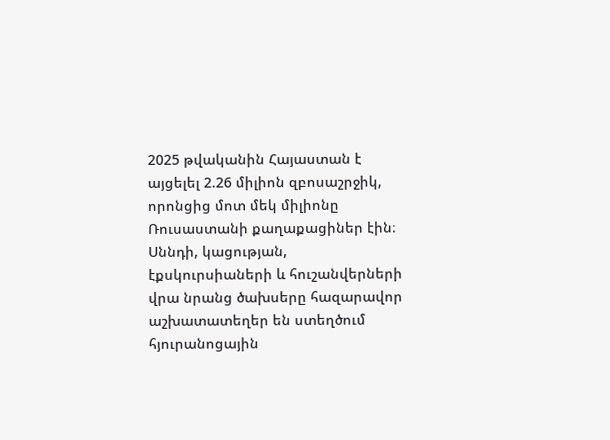2025 թվականին Հայաստան է այցելել 2.26 միլիոն զբոսաշրջիկ, որոնցից մոտ մեկ միլիոնը Ռուսաստանի քաղաքացիներ էին։ Սննդի, կացության, էքսկուրսիաների և հուշանվերների վրա նրանց ծախսերը հազարավոր աշխատատեղեր են ստեղծում հյուրանոցային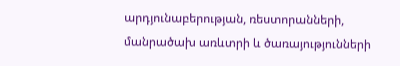արդյունաբերության, ռեստորանների, մանրածախ առևտրի և ծառայությունների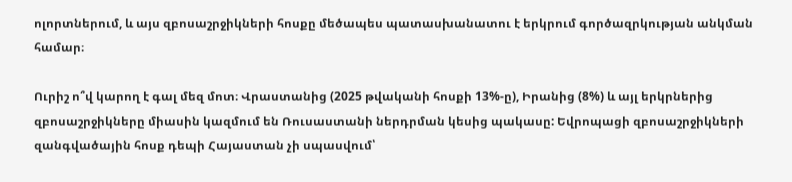ոլորտներում, և այս զբոսաշրջիկների հոսքը մեծապես պատասխանատու է երկրում գործազրկության անկման համար։

Ուրիշ ո՞վ կարող է գալ մեզ մոտ։ Վրաստանից (2025 թվականի հոսքի 13%-ը), Իրանից (8%) և այլ երկրներից զբոսաշրջիկները միասին կազմում են Ռուսաստանի ներդրման կեսից պակասը: Եվրոպացի զբոսաշրջիկների զանգվածային հոսք դեպի Հայաստան չի սպասվում՝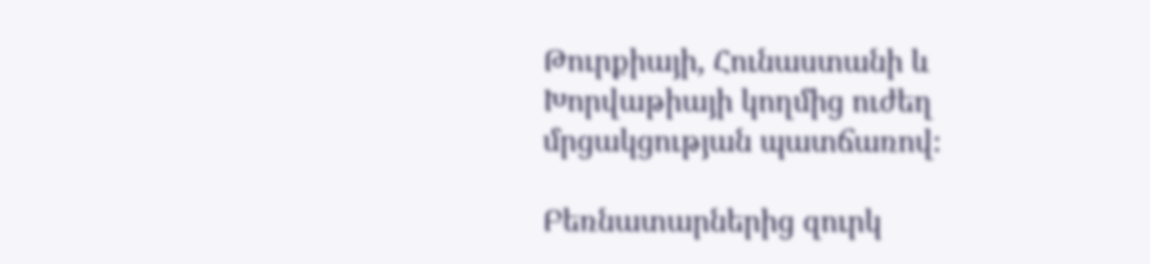Թուրքիայի, Հունաստանի և Խորվաթիայի կողմից ուժեղ մրցակցության պատճառով։

Բեռնատարներից զուրկ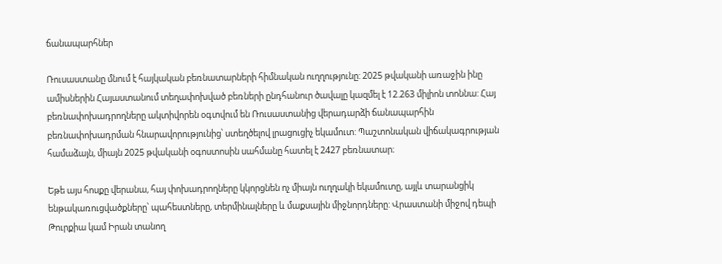ճանապարհներ

Ռուսաստանը մնում է հայկական բեռնատարների հիմնական ուղղությունը: 2025 թվականի առաջին ինը ամիսներին Հայաստանում տեղափոխված բեռների ընդհանուր ծավալը կազմել է 12.263 միլիոն տոննա: Հայ բեռնափոխադրողները ակտիվորեն օգտվում են Ռուսաստանից վերադարձի ճանապարհին բեռնափոխադրման հնարավորությունից՝ ստեղծելով լրացուցիչ եկամուտ: Պաշտոնական վիճակագրության համաձայն, միայն 2025 թվականի օգոստոսին սահմանը հատել է 2427 բեռնատար։

Եթե այս հոսքը վերանա, հայ փոխադրողները կկորցնեն ոչ միայն ուղղակի եկամուտը, այլև տարանցիկ ենթակառուցվածքները՝ պահեստները, տերմինալները և մաքսային միջնորդները: Վրաստանի միջով դեպի Թուրքիա կամ Իրան տանող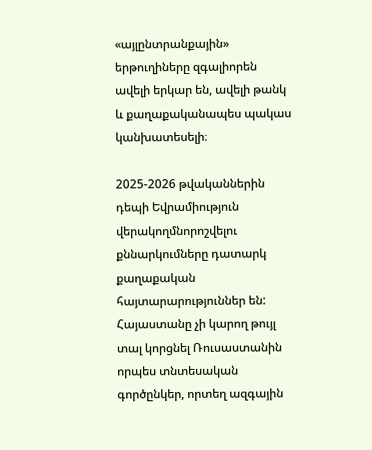«այլընտրանքային» երթուղիները զգալիորեն ավելի երկար են, ավելի թանկ և քաղաքականապես պակաս կանխատեսելի։

2025-2026 թվականներին դեպի Եվրամիություն վերակողմնորոշվելու քննարկումները դատարկ քաղաքական հայտարարություններ են: Հայաստանը չի կարող թույլ տալ կորցնել Ռուսաստանին որպես տնտեսական գործընկեր, որտեղ ազգային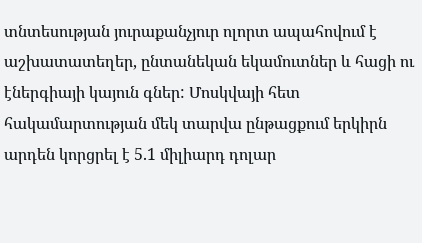տնտեսության յուրաքանչյուր ոլորտ ապահովում է աշխատատեղեր, ընտանեկան եկամուտներ և հացի ու էներգիայի կայուն գներ: Մոսկվայի հետ հակամարտության մեկ տարվա ընթացքում երկիրն արդեն կորցրել է 5.1 միլիարդ դոլար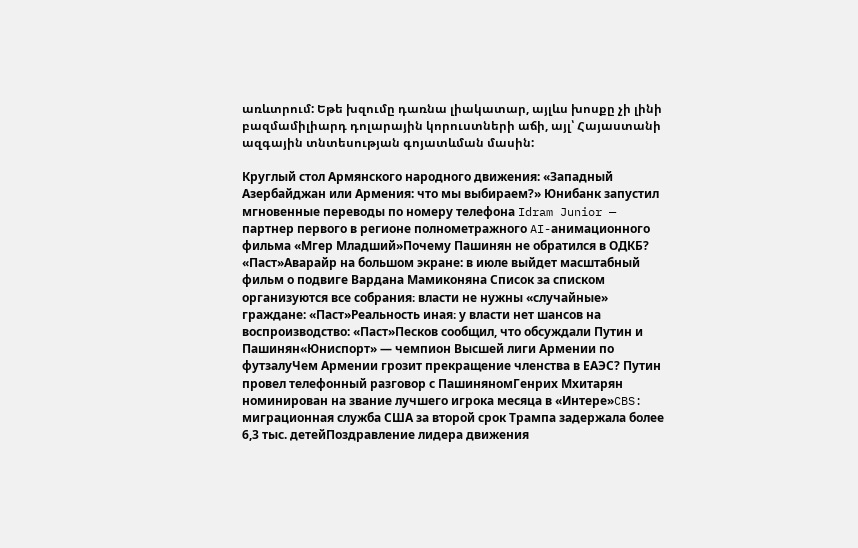առևտրում: Եթե խզումը դառնա լիակատար, այլևս խոսքը չի լինի բազմամիլիարդ դոլարային կորուստների աճի, այլ՝ Հայաստանի ազգային տնտեսության գոյատևման մասին:

Круглый стол Армянского народного движения: «Западный Азербайджан или Армения: что мы выбираем?» Юнибанк запустил мгновенные переводы по номеру телефона Idram Junior — партнер первого в регионе полнометражного AI-анимационного фильма «Мгер Младший»Почему Пашинян не обратился в ОДКБ? «Паст»Аварайр на большом экране: в июле выйдет масштабный фильм о подвиге Вардана Мамиконяна Список за списком организуются все собрания։ власти не нужны «случайные» граждане: «Паст»Реальность иная։ у власти нет шансов на воспроизводство: «Паст»Песков сообщил, что обсуждали Путин и Пашинян«Юниспорт» — чемпион Высшей лиги Армении по футзалуЧем Армении грозит прекращение членства в ЕАЭС? Путин провел телефонный разговор с ПашиняномГенрих Мхитарян номинирован на звание лучшего игрока месяца в «Интере»CBS: миграционная служба США за второй срок Трампа задержала более 6,3 тыс. детейПоздравление лидера движения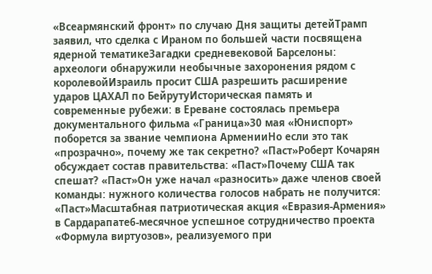«Всеармянский фронт» по случаю Дня защиты детейТрамп заявил, что сделка с Ираном по большей части посвящена ядерной тематикеЗагадки средневековой Барселоны: археологи обнаружили необычные захоронения рядом с королевойИзраиль просит США разрешить расширение ударов ЦАХАЛ по БейрутуИсторическая память и современные рубежи: в Ереване состоялась премьера документального фильма «Граница»30 мая «Юниспорт» поборется за звание чемпиона АрменииНо если это так «прозрачно», почему же так секретно? «Паст»Роберт Кочарян обсуждает состав правительства: «Паст»Почему США так спешат? «Паст»Он уже начал «разносить» даже членов своей команды: нужного количества голосов набрать не получится: «Паст»Масштабная патриотическая акция «Евразия-Армения» в Сардарапате6-месячное успешное сотрудничество проекта «Формула виртуозов», реализуемого при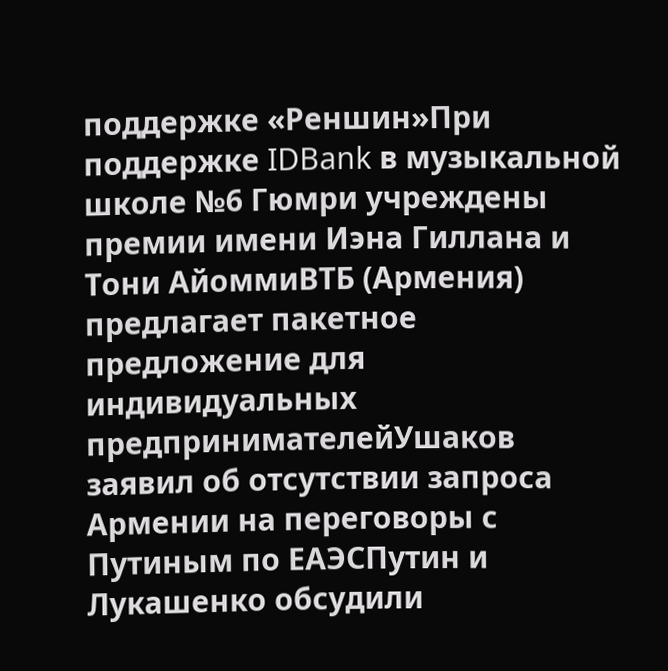поддержке «Реншин»При поддержке IDBank в музыкальной школе №6 Гюмри учреждены премии имени Иэна Гиллана и Тони АйоммиВТБ (Армения) предлагает пакетное предложение для индивидуальных предпринимателейУшаков заявил об отсутствии запроса Армении на переговоры с Путиным по ЕАЭСПутин и Лукашенко обсудили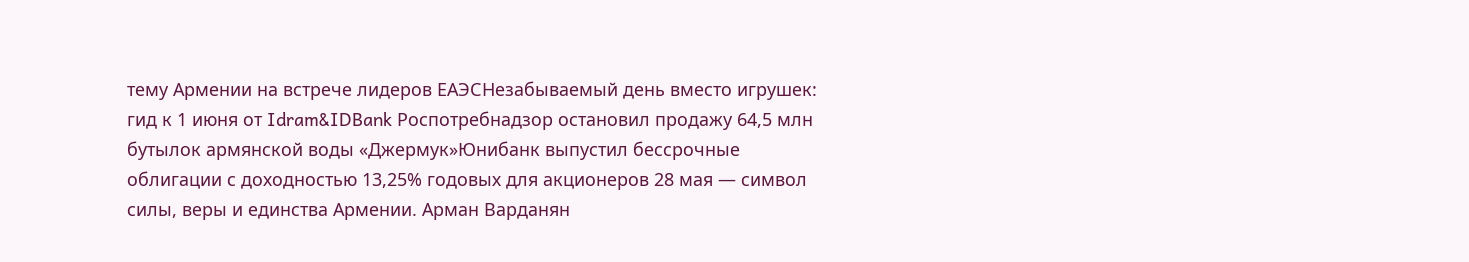тему Армении на встрече лидеров ЕАЭСНезабываемый день вместо игрушек: гид к 1 июня от Idram&IDBank Роспотребнадзор остановил продажу 64,5 млн бутылок армянской воды «Джермук»Юнибанк выпустил бессрочные облигации с доходностью 13,25% годовых для акционеров 28 мая — символ силы, веры и единства Армении. Арман Варданян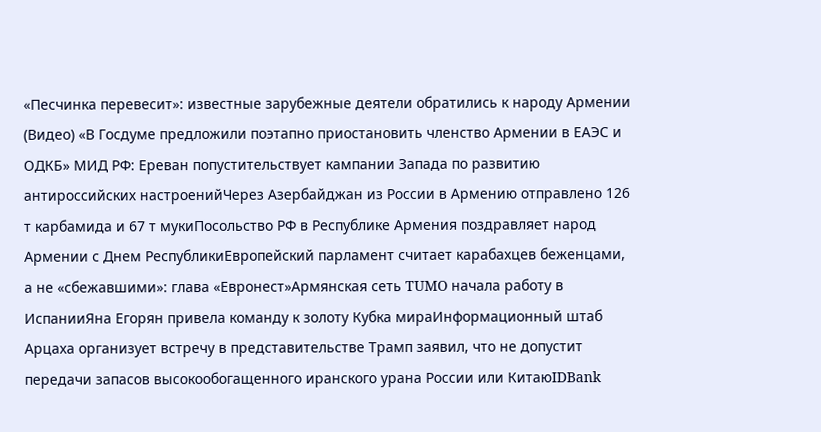«Песчинка перевесит»: известные зарубежные деятели обратились к народу Армении (Видео) «В Госдуме предложили поэтапно приостановить членство Армении в ЕАЭС и ОДКБ» МИД РФ: Ереван попустительствует кампании Запада по развитию антироссийских настроенийЧерез Азербайджан из России в Армению отправлено 126 т карбамида и 67 т мукиПосольство РФ в Республике Армения поздравляет народ Армении с Днем РеспубликиЕвропейский парламент считает карабахцев беженцами, а не «сбежавшими»: глава «Евронест»Армянская сеть TUMO начала работу в ИспанииЯна Егорян привела команду к золоту Кубка мираИнформационный штаб Арцаха организует встречу в представительстве Трамп заявил, что не допустит передачи запасов высокообогащенного иранского урана России или КитаюIDBank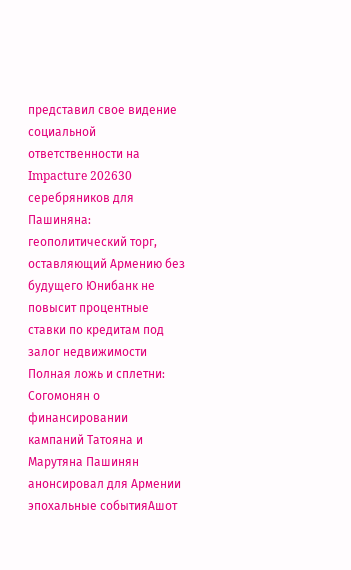представил свое видение социальной ответственности на Impacture 202630 серебряников для Пашиняна: геополитический торг, оставляющий Армению без будущего Юнибанк не повысит процентные ставки по кредитам под залог недвижимости Полная ложь и сплетни: Согомонян о финансировании кампаний Татояна и Марутяна Пашинян анонсировал для Армении эпохальные событияАшот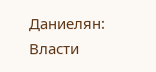Даниелян: Власти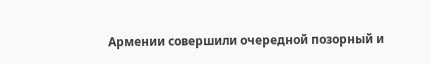Армении совершили очередной позорный и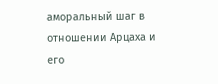аморальный шаг в отношении Арцаха и его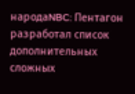народаNBC: Пентагон разработал список дополнительных сложных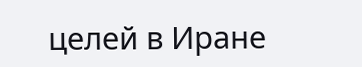целей в Иране